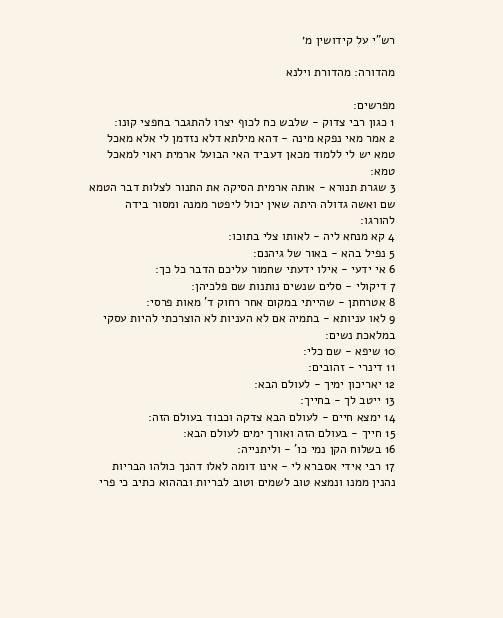רש"י על קידושין מ׳

מהדורה: מהדורת וילנא

מפרשים:
1 כגון רבי צדוק - שלבש כח לכוף יצרו להתגבר בחפצי קונו:
2 אמר מאי נפקא מינה - דהא מילתא דלא נזדמן לי אלא מאכל טמא יש לי ללמוד מכאן דעביד האי הבועל ארמית ראוי למאכל טמא:
3 שגרת תנורא - אותה ארמית הסיקה את התנור לצלות דבר הטמא שם ואשה גדולה היתה שאין יכול ליפטר ממנה ומסור בידה להורגו:
4 קא מנחא ליה - לאותו צלי בתוכו:
5 נפיל בהא - באור של גיהנם:
6 אי ידעי - אילו ידעתי שחמור עליכם הדבר כל כך:
7 דיקולי - סלים שנשים נותנות שם פלכיהן:
8 אטרחתן - שהייתי במקום אחר רחוק ד' מאות פרסי:
9 לאו עניותא - בתמיה אם לא העניות לא הוצרכתי להיות עסקי במלאכת נשים:
10 שיפא - שם כלי:
11 דינרי - זהובים:
12 יאריכון ימיך - לעולם הבא:
13 ייטב לך - בחייך:
14 ימצא חיים - לעולם הבא צדקה וכבוד בעולם הזה:
15 חייך - בעולם הזה ואורך ימים לעולם הבא:
16 בשלוח הקן נמי כו' - וליתנייה:
17 רבי אידי אסברא לי - אינו דומה לאלו דהנך כולהו הבריות נהנין ממנו ונמצא טוב לשמים וטוב לבריות ובההוא כתיב כי פרי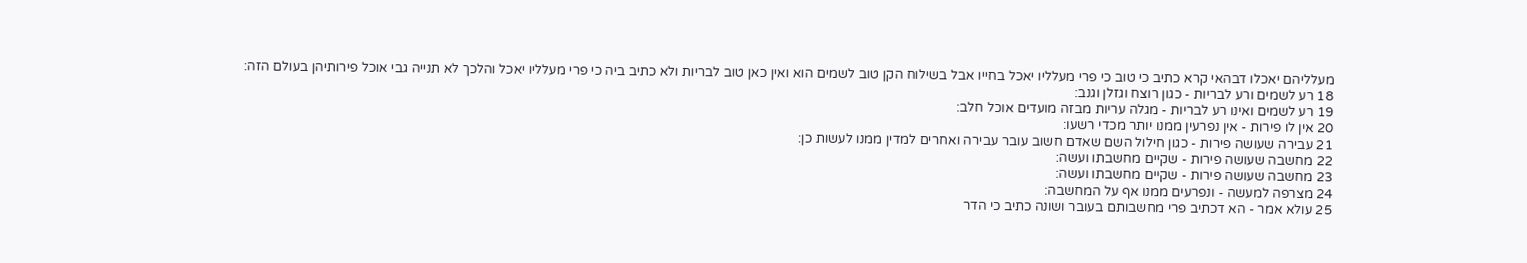מעלליהם יאכלו דבהאי קרא כתיב כי טוב כי פרי מעלליו יאכל בחייו אבל בשילוח הקן טוב לשמים הוא ואין כאן טוב לבריות ולא כתיב ביה כי פרי מעלליו יאכל והלכך לא תנייה גבי אוכל פירותיהן בעולם הזה:
18 רע לשמים ורע לבריות - כגון רוצח וגזלן וגנב:
19 רע לשמים ואינו רע לבריות - מגלה עריות מבזה מועדים אוכל חלב:
20 אין לו פירות - אין נפרעין ממנו יותר מכדי רשעו:
21 עבירה שעושה פירות - כגון חילול השם שאדם חשוב עובר עבירה ואחרים למדין ממנו לעשות כן:
22 מחשבה שעושה פירות - שקיים מחשבתו ועשה:
23 מחשבה שעושה פירות - שקיים מחשבתו ועשה:
24 מצרפה למעשה - ונפרעים ממנו אף על המחשבה:
25 עולא אמר - הא דכתיב פרי מחשבותם בעובר ושונה כתיב כי הדר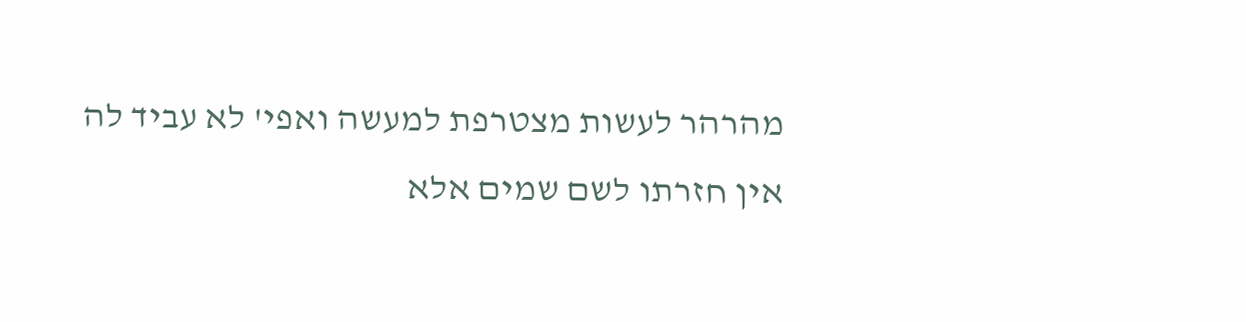מהרהר לעשות מצטרפת למעשה ואפי' לא עביד לה אין חזרתו לשם שמים אלא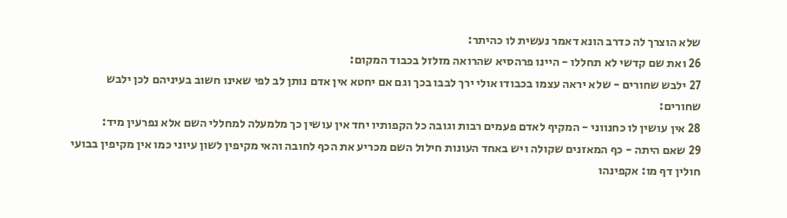שלא הוצרך לה כדרב הונא דאמר נעשית לו כהיתר:
26 ואת שם קדשי לא תחללו - היינו פרהסיא שהרואה מזלזל בכבוד המקום:
27 ילבש שחורים - שלא יראה עצמו בכבודו אולי ירך לבבו בכך וגם אם יחטא אין אדם נותן לב לפי שאינו חשוב בעיניהם לכן ילבש שחורים:
28 אין עושין לו כחנווני - המקיף לאדם פעמים רבות וגובה כל הקפותיו יחד אין עושין כך מלמעלה למחללי השם אלא נפרעין מיד:
29 שאם היתה - כף המאזנים שקולה ויש באחד העונות חילול השם מכריע את הכף לחובה והאי מקיפין לשון עיוני כמו אין מקיפין בבועי חולין דף מו: אקפינהו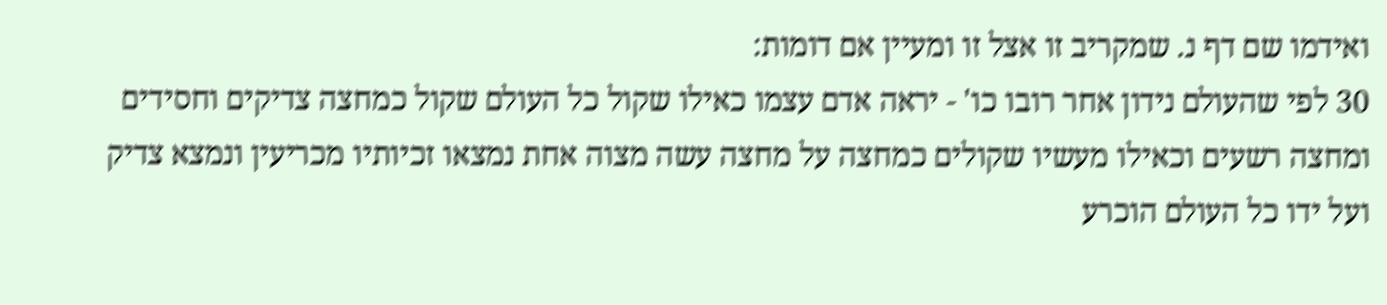ואידמו שם דף נ. שמקריב זו אצל זו ומעיין אם דומות:
30 לפי שהעולם נידון אחר רובו כו' - יראה אדם עצמו כאילו שקול כל העולם שקול כמחצה צדיקים וחסידים ומחצה רשעים וכאילו מעשיו שקולים כמחצה על מחצה עשה מצוה אחת נמצאו זכיותיו מכריעין ונמצא צדיק ועל ידו כל העולם הוכרע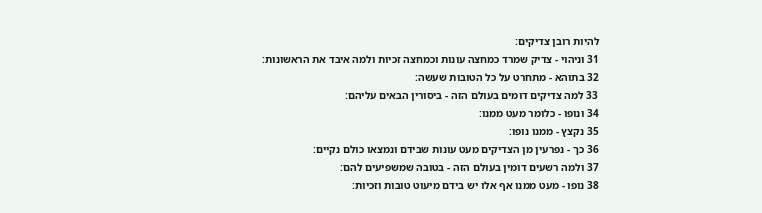להיות רובן צדיקים:
31 וניהוי - צדיק שמרד כמחצה עונות וכמחצה זכיות ולמה איבד את הראשונות:
32 בתוהא - מתחרט על כל הטובות שעשה:
33 למה צדיקים דומים בעולם הזה - ביסורין הבאים עליהם:
34 ונופו - כלומר מעט ממנו:
35 נקצץ - ממנו נופו:
36 כך - נפרעין מן הצדיקים מעט עונות שבידם ונמצאו כולם נקיים:
37 ולמה רשעים דומין בעולם הזה - בטובה שמשפיעים להם:
38 נופו - מעט ממנו אף אלו יש בידם מיעוט טובות וזכיות: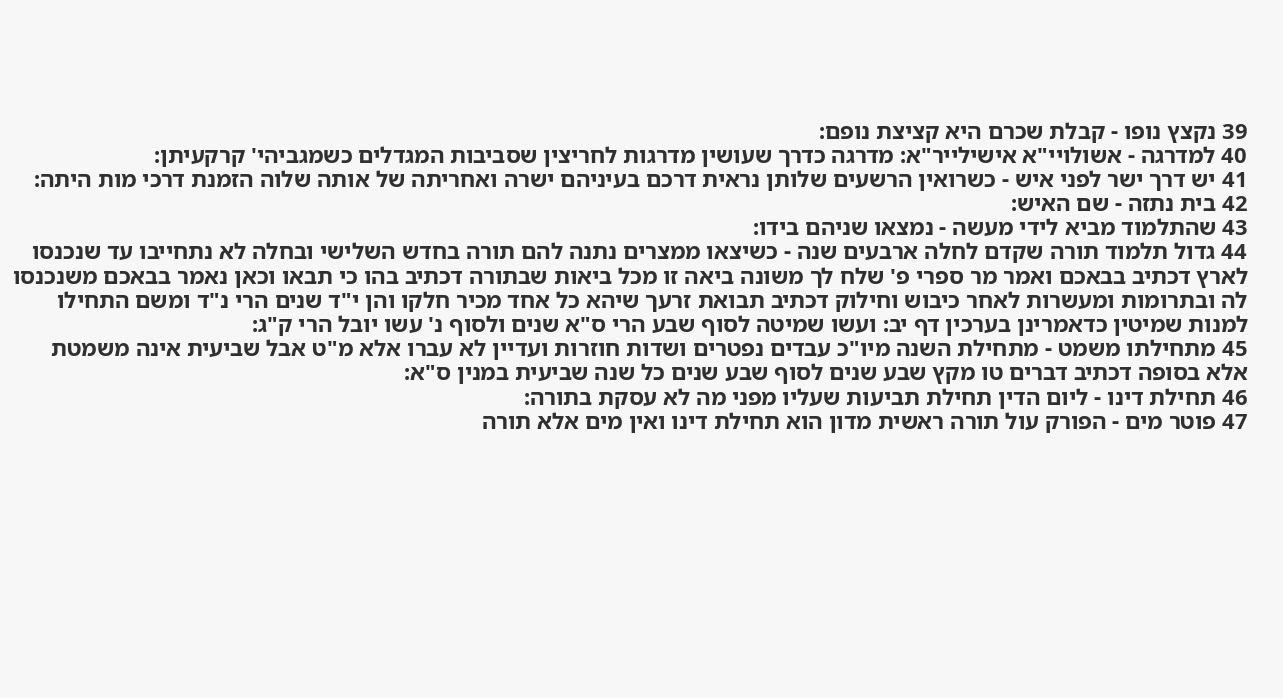39 נקצץ נופו - קבלת שכרם היא קציצת נופם:
40 למדרגה - אשולויי"א אישילייר"א: מדרגה כדרך שעושין מדרגות לחריצין שסביבות המגדלים כשמגביהי' קרקעיתן:
41 יש דרך ישר לפני איש - כשרואין הרשעים שלותן נראית דרכם בעיניהם ישרה ואחריתה של אותה שלוה הזמנת דרכי מות היתה:
42 בית נתזה - שם האיש:
43 שהתלמוד מביא לידי מעשה - נמצאו שניהם בידו:
44 גדול תלמוד תורה שקדם לחלה ארבעים שנה - כשיצאו ממצרים נתנה להם תורה בחדש השלישי ובחלה לא נתחייבו עד שנכנסו לארץ דכתיב בבאכם ואמר מר ספרי פ' שלח לך משונה ביאה זו מכל ביאות שבתורה דכתיב בהו כי תבאו וכאן נאמר בבאכם משנכנסו לה ובתרומות ומעשרות לאחר כיבוש וחילוק דכתיב תבואת זרעך שיהא כל אחד מכיר חלקו והן י"ד שנים הרי נ"ד ומשם התחילו למנות שמיטין כדאמרינן בערכין דף יב: ועשו שמיטה לסוף שבע הרי ס"א שנים ולסוף נ' עשו יובל הרי ק"ג:
45 מתחילתו משמט - מתחילת השנה מיו"כ עבדים נפטרים ושדות חוזרות ועדיין לא עברו אלא מ"ט אבל שביעית אינה משמטת אלא בסופה דכתיב דברים טו מקץ שבע שנים לסוף שבע שנים כל שנה שביעית במנין ס"א:
46 תחילת דינו - ליום הדין תחילת תביעות שעליו מפני מה לא עסקת בתורה:
47 פוטר מים - הפורק עול תורה ראשית מדון הוא תחילת דינו ואין מים אלא תורה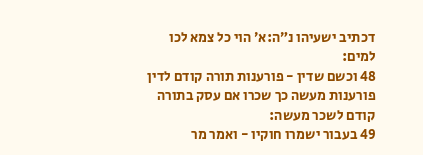דכתיב ישעיהו נ״ה:א׳ הוי כל צמא לכו למים:
48 וכשם שדין - פורענות תורה קודם לדין פורענות מעשה כך שכרו אם עסק בתורה קודם לשכר מעשה:
49 בעבור ישמרו חוקיו - ואמר מר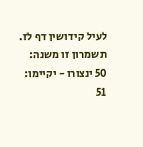לעיל קידושין דף לז. תשמרון זו משנה:
50 ינצורו - יקיימו:
51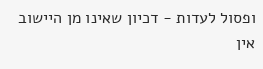ופסול לעדות - דכיון שאינו מן היישוב אין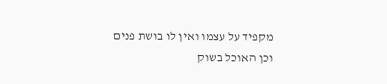מקפיד על עצמו ואין לו בושת פנים וכן האוכל בשוק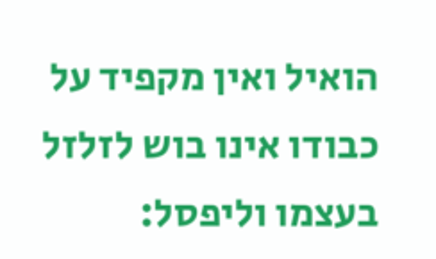הואיל ואין מקפיד על כבודו אינו בוש לזלזל בעצמו וליפסל: